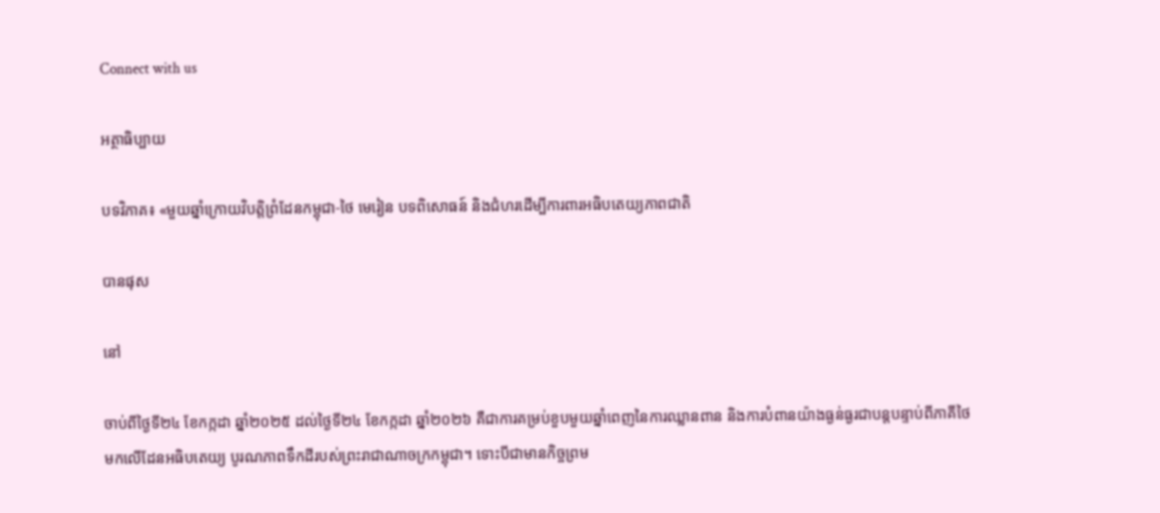Connect with us

អត្ថាធិប្បាយ

បទវិភាគ៖ «មួយឆ្នាំក្រោយវិបត្តិព្រំដែនកម្ពុជា-ថៃ មេរៀន បទពិសោធន៍ និងជំហរដើម្បីការពារអធិបតេយ្យភាពជាតិ

បានផុស

នៅ

ចាប់ពីថ្ងៃទី២៤ ខែកក្កដា ឆ្នាំ២០២៥ ដល់ថ្ងៃទី២៤ ខែកក្កដា ឆ្នាំ២០២៦ គឺជាការគម្រប់ខួបមួយឆ្នាំពេញនៃការឈ្លានពាន និងការបំពានយ៉ាងធ្ងន់ធ្ងរជាបន្តបន្ទាប់ពីភាគីថៃ មកលើដែនអធិបតេយ្យ បូរណភាពទឹកដីរបស់ព្រះរាជាណាចក្រកម្ពុជា។ ទោះបីជាមានកិច្ចព្រម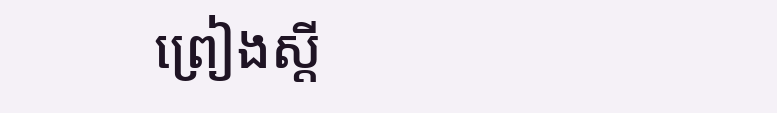ព្រៀងស្តី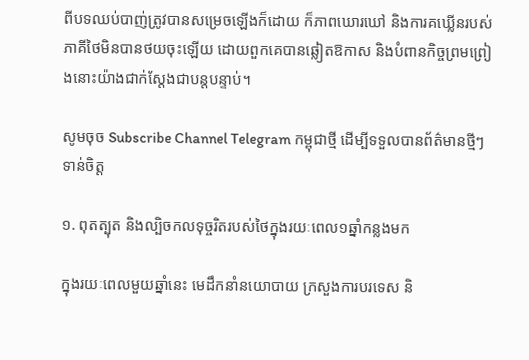ពីបទឈប់បាញ់ត្រូវបានសម្រេចឡើងក៏ដោយ ក៏ភាពឃោរឃៅ និងការគឃ្លើនរបស់ភាគីថៃមិនបានថយចុះឡើយ ដោយពួកគេបានឆ្លៀតឱកាស និងបំពានកិច្ចព្រមព្រៀងនោះយ៉ាងជាក់ស្តែងជាបន្តបន្ទាប់។

សូមចុច Subscribe Channel Telegram កម្ពុជាថ្មី ដើម្បីទទួលបានព័ត៌មានថ្មីៗទាន់ចិត្ត

១. ពុតត្បុត និងល្បិចកលទុច្ចរិតរបស់ថៃក្នុងរយៈពេល១ឆ្នាំកន្លងមក

ក្នុងរយៈពេលមួយឆ្នាំនេះ មេដឹកនាំនយោបាយ ក្រសួងការបរទេស និ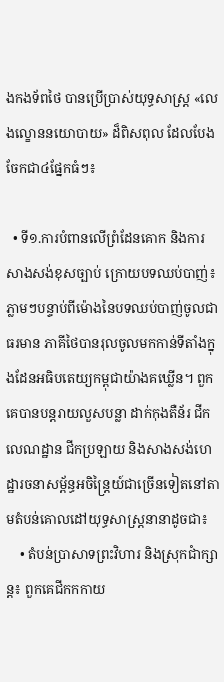ងកងទ័ពថៃ បានប្រើប្រាស់យុទ្ធសាស្ត្រ «លេងល្ខោននយោបាយ» ដ៏ពិសពុល ដែលបែងចែកជា៤ផ្នែកធំៗ៖

  • ទី១.ការបំពានលើព្រំដែនគោក និងការសាងសង់ខុសច្បាប់ ក្រោយបទឈប់បាញ់៖ ភ្លាមៗបន្ទាប់ពីម៉ោងនៃបទឈប់បាញ់ចូលជាធរមាន ភាគីថៃបានរុលចូលមកកាន់ទីតាំងក្នុងដែនអធិបតេយ្យកម្ពុជាយ៉ាងគឃ្លើន។ ពួកគេបានបន្តរាយលួសបន្លា ដាក់កុងតឺន័រ ជីកលេណដ្ឋាន ជីកប្រឡាយ និងសាងសង់ហេដ្ឋារចនាសម្ព័ន្ធអចិន្ត្រៃយ៍ជាច្រើនទៀតនៅតាមតំបន់គោលដៅយុទ្ធសាស្ត្រនានាដូចជា៖
    • តំបន់ប្រាសាទព្រះវិហារ និងស្រុកជាំក្សាន្ត៖ ពួកគេជីកកកាយ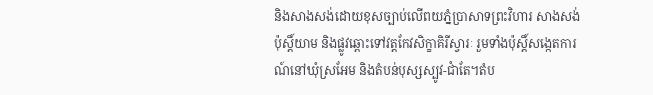និងសាងសង់ដោយខុសច្បាប់លើពយភ្នំប្រាសាទព្រះវិហារ សាងសង់ប៉ុស្តិ៍យាម និងផ្លូវឆ្ពោះទៅវត្តកែវសិក្ខាគិរីស្វារៈ រួមទាំងប៉ុស្តិ៍សង្កេតការណ៍នៅឃុំស្រអែម និងតំបន់បុស្សស្បូវ-ជាំតែ។តំប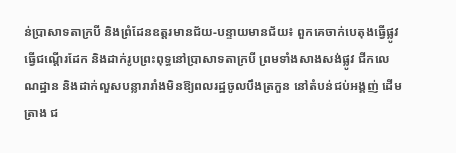ន់ប្រាសាទតាក្របី និងព្រំដែនឧត្តរមានជ័យ-បន្ទាយមានជ័យ៖ ពួកគេចាក់បេតុងធ្វើផ្លូវ ធ្វើជណ្តើរដែក និងដាក់រូបព្រះពុទ្ធនៅប្រាសាទតាក្របី ព្រមទាំងសាងសង់ផ្លូវ ជីកលេណដ្ឋាន និងដាក់លួសបន្លារារាំងមិនឱ្យពលរដ្ឋចូលបឹងត្រកួន នៅតំបន់ជប់អង្គញ់ ដើមត្រាង ជ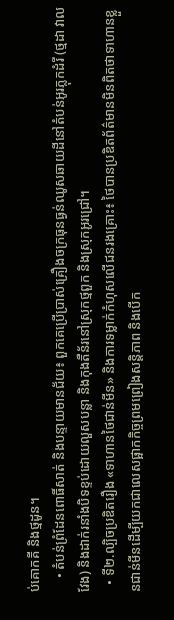ប់គោកគី និងថ្មដូន។
    • តំបន់ព្រំដែនពោធិ៍សាត់ និងបន្ទាយមានជ័យ៖ ពួកគេប្រើប្រាស់គ្រឿងចក្រធុនធ្ងន់ឈូសឆាយដីនៅតំបន់អូរភ្លុកដំរី (ថ្មដា វាលវែង) និងដាក់រនាំងបិទខ្ទប់ដោយលួសបន្លា និងកុងតឺន័រនៅស្រុកថ្មពួក និងស្រុកអូរជ្រៅ។
  • ទី២.ល្បិចប្រឌិតរឿង «ទាហានថៃជាន់មីន» និងការទម្លាក់កំហុសលើជនរងគ្រោះ៖ ថៃបានប្រឌិតព័ត៌មានមិនពិតថាទាហានខ្លួនជាន់មីនដើម្បីយកជាលេសផ្អាកកិច្ចព្រមព្រៀងសន្តិភាព និងបើក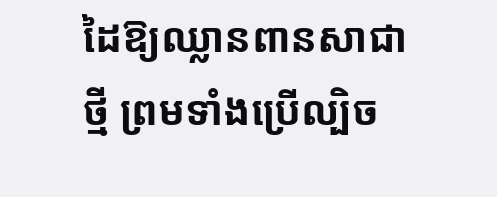ដៃឱ្យឈ្លានពានសាជាថ្មី ព្រមទាំងប្រើល្បិច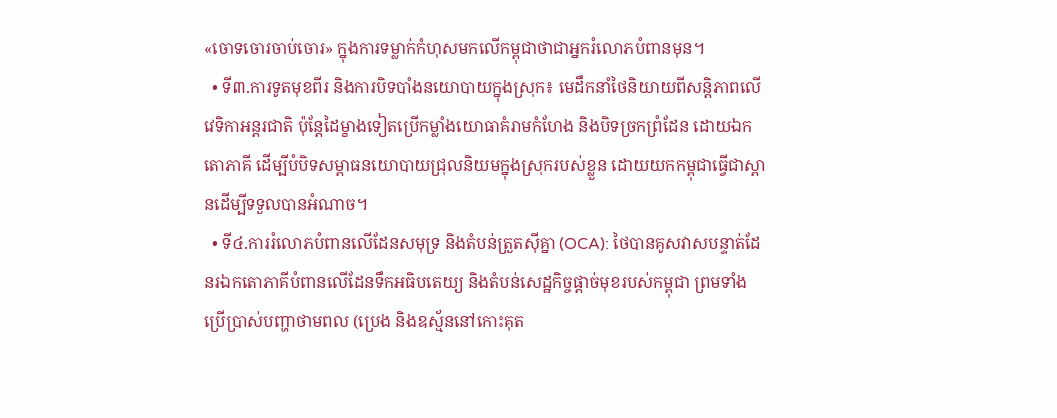«ចោទចោរចាប់ចោរ» ក្នុងការទម្លាក់កំហុសមកលើកម្ពុជាថាជាអ្នករំលោភបំពានមុន។
  • ទី៣.ការទូតមុខពីរ និងការបិទបាំងនយោបាយក្នុងស្រុក៖ មេដឹកនាំថៃនិយាយពីសន្តិភាពលើវេទិកាអន្តរជាតិ ប៉ុន្តែដៃម្ខាងទៀតប្រើកម្លាំងយោធាគំរាមកំហែង និងបិទច្រកព្រំដែន ដោយឯកតោភាគី ដើម្បីបំបិទសម្ពាធនយោបាយជ្រុលនិយមក្នុងស្រុករបស់ខ្លួន ដោយយកកម្ពុជាធ្វើជាស្ពានដើម្បីទទួលបានអំណាច។
  • ទី៤.ការរំលោភបំពានលើដែនសមុទ្រ និងតំបន់ត្រួតស៊ីគ្នា (OCA): ថៃបានគូសវាសបន្ទាត់ដែនរឯកតោភាគីបំពានលើដែនទឹកអធិបតេយ្យ និងតំបន់សេដ្ឋកិច្ចផ្តាច់មុខរបស់កម្ពុជា ព្រមទាំងប្រើប្រាស់បញ្ហាថាមពល (ប្រេង និងឧស្ម័ននៅកោះគុត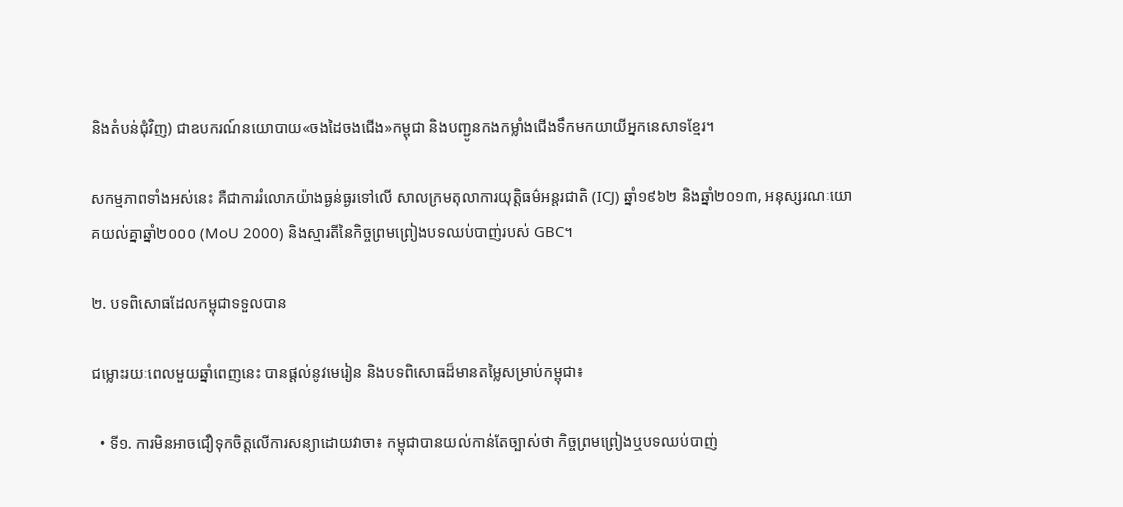និងតំបន់ជុំវិញ) ជាឧបករណ៍នយោបាយ«ចងដៃចងជើង»កម្ពុជា និងបញ្ជូនកងកម្លាំងជើងទឹកមកយាយីអ្នកនេសាទខ្មែរ។

សកម្មភាពទាំងអស់នេះ គឺជាការរំលោភយ៉ាងធ្ងន់ធ្ងរទៅលើ សាលក្រមតុលាការយុត្តិធម៌អន្តរជាតិ (ICJ) ឆ្នាំ១៩៦២ និងឆ្នាំ២០១៣, អនុស្សរណៈយោគយល់គ្នាឆ្នាំ២០០០ (MoU 2000) និងស្មារតីនៃកិច្ចព្រមព្រៀងបទឈប់បាញ់របស់ GBC។

២. បទពិសោធដែលកម្ពុជាទទួលបាន

ជម្លោះរយៈពេលមួយឆ្នាំពេញនេះ បានផ្តល់នូវមេរៀន និងបទពិសោធដ៏មានតម្លៃសម្រាប់កម្ពុជា៖

  • ទី១. ការមិនអាចជឿទុកចិត្តលើការសន្យាដោយវាចា៖ កម្ពុជាបានយល់កាន់តែច្បាស់ថា កិច្ចព្រមព្រៀងឬបទឈប់បាញ់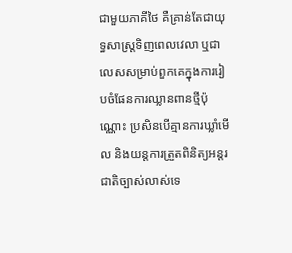ជាមួយភាគីថៃ គឺគ្រាន់តែជាយុទ្ធសាស្ត្រទិញពេលវេលា ឬជាលេសសម្រាប់ពួកគេក្នុងការរៀបចំផែនការឈ្លានពានថ្មីប៉ុណ្ណោះ ប្រសិនបើគ្មានការឃ្លាំមើល និងយន្តការត្រួតពិនិត្យអន្តរជាតិច្បាស់លាស់ទេ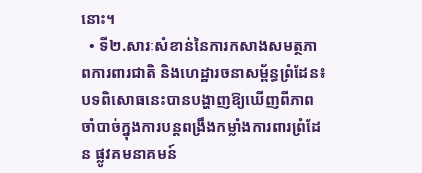នោះ។
  • ទី២.សារៈសំខាន់នៃការកសាងសមត្ថភាពការពារជាតិ និងហេដ្ឋារចនាសម្ព័ន្ធព្រំដែន៖ បទពិសោធនេះបានបង្ហាញឱ្យឃើញពីភាពចាំបាច់ក្នុងការបន្តពង្រឹងកម្លាំងការពារព្រំដែន ផ្លូវគមនាគមន៍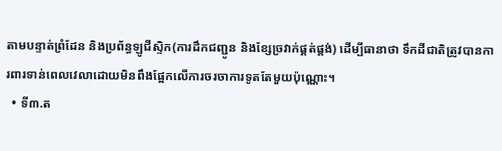តាមបន្ទាត់ព្រំដែន និងប្រព័ន្ធឡូជីស្ទិក(ការដឹកជញ្ជូន និងខ្សែច្រវាក់ផ្គត់ផ្គង់) ដើម្បីធានាថា ទឹកដីជាតិត្រូវបានការពារទាន់ពេលវេលាដោយមិនពឹងផ្អែកលើការចរចាការទូតតែមួយប៉ុណ្ណោះ។
  • ទី៣.ត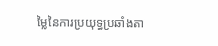ម្លៃនៃការប្រយុទ្ធប្រឆាំងតា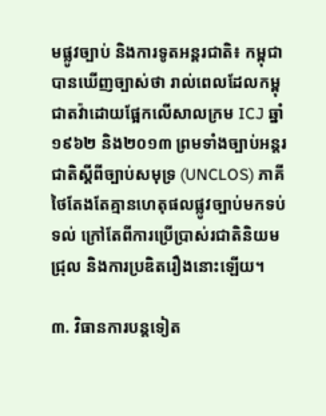មផ្លូវច្បាប់ និងការទូតអន្តរជាតិ៖ កម្ពុជាបានឃើញច្បាស់ថា រាល់ពេលដែលកម្ពុជាតវ៉ាដោយផ្អែកលើសាលក្រម ICJ ឆ្នាំ១៩៦២ និង២០១៣ ព្រមទាំងច្បាប់អន្តរជាតិស្តីពីច្បាប់សមុទ្រ (UNCLOS) ភាគីថៃតែងតែគ្មានហេតុផលផ្លូវច្បាប់មកទប់ទល់ ក្រៅតែពីការប្រើប្រាស់រជាតិនិយមជ្រុល និងការប្រឌិតរឿងនោះឡើយ។

៣. វិធានការបន្តទៀត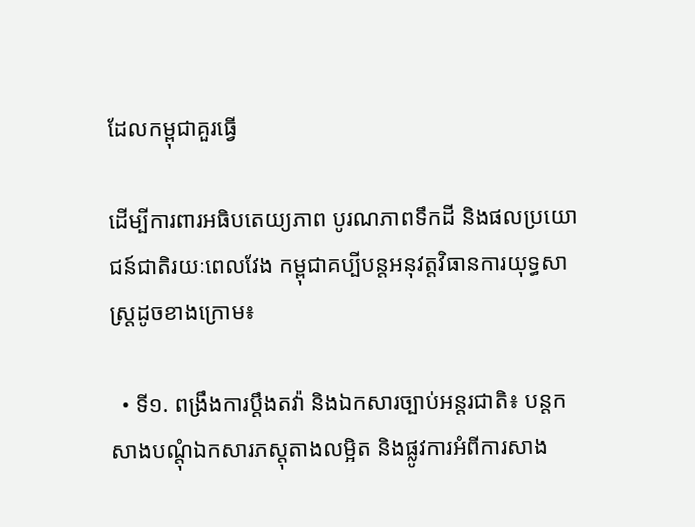ដែលកម្ពុជាគួរធ្វើ

ដើម្បីការពារអធិបតេយ្យភាព បូរណភាពទឹកដី និងផលប្រយោជន៍ជាតិរយៈពេលវែង កម្ពុជាគប្បីបន្តអនុវត្តវិធានការយុទ្ធសាស្ត្រដូចខាងក្រោម៖

  • ទី១. ពង្រឹងការប្តឹងតវ៉ា និងឯកសារច្បាប់អន្តរជាតិ៖ បន្តកសាងបណ្តុំឯកសារភស្តុតាងលម្អិត និងផ្លូវការអំពីការសាង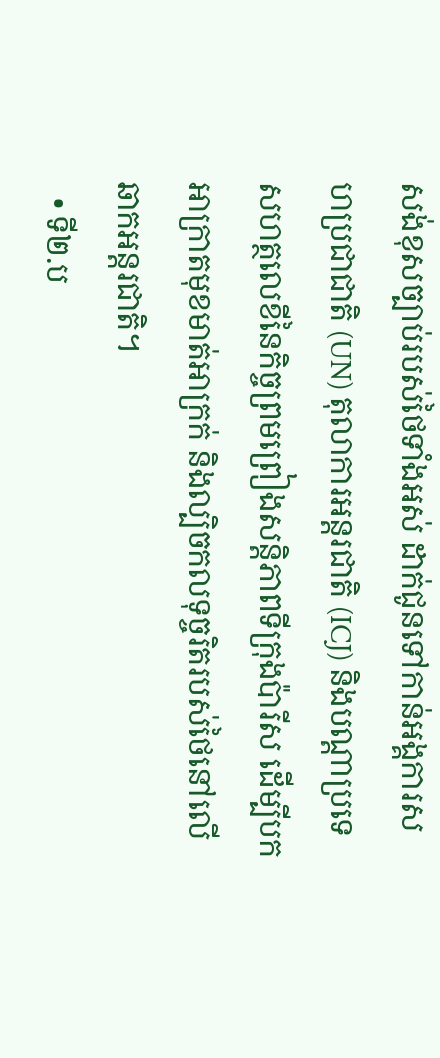សង់ខុសច្បាប់របស់ថៃទាំងអស់ ដាក់ជូនទៅកាន់អង្គការសហប្រជាជាតិ (UN) តុលាការអន្តរជាតិ (ICJ) និងបណ្តាប្រទេសហត្ថលេខីនៃកិច្ចព្រមព្រៀងសន្តិភាពទីក្រុងប៉ារីស ដើម្បីបកអាក្រាតមុខមាត់អាក្រក់ និងល្បិចកលទុច្ចរិតរបស់ថៃនៅលើឆាកអន្តរជាតិ។
  • ទី២.ប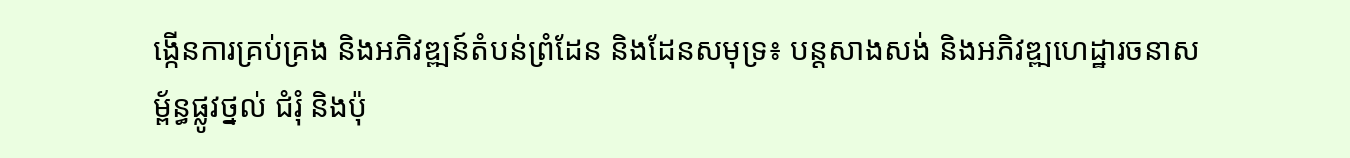ង្កើនការគ្រប់គ្រង និងអភិវឌ្ឍន៍តំបន់ព្រំដែន និងដែនសមុទ្រ៖ បន្តសាងសង់ និងអភិវឌ្ឍហេដ្ឋារចនាសម្ព័ន្ធផ្លូវថ្នល់ ជំរុំ និងប៉ុ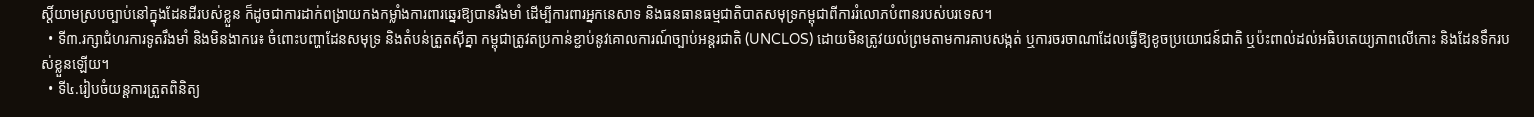ស្តិ៍យាមស្របច្បាប់នៅក្នុងដែនដីរបស់ខ្លួន ក៏ដូចជាការដាក់ពង្រាយកងកម្លាំងការពារឆ្នេរឱ្យបានរឹងមាំ ដើម្បីការពារអ្នកនេសាទ និងធនធានធម្មជាតិបាតសមុទ្រកម្ពុជាពីការរំលោភបំពានរបស់បរទេស។
  • ទី៣.រក្សាជំហរការទូតរឹងមាំ និងមិនងាករេ៖ ចំពោះបញ្ហាដែនសមុទ្រ និងតំបន់ត្រួតស៊ីគ្នា កម្ពុជាត្រូវតប្រកាន់ខ្ជាប់នូវគោលការណ៍ច្បាប់អន្តរជាតិ (UNCLOS) ដោយមិនត្រូវយល់ព្រមតាមការគាបសង្កត់ ឬការចរចាណាដែលធ្វើឱ្យខូចប្រយោជន៍ជាតិ ឬប៉ះពាល់ដល់អធិបតេយ្យភាពលើកោះ និងដែនទឹករបស់ខ្លួនឡើយ។
  • ទី៤.រៀបចំយន្តការត្រួតពិនិត្យ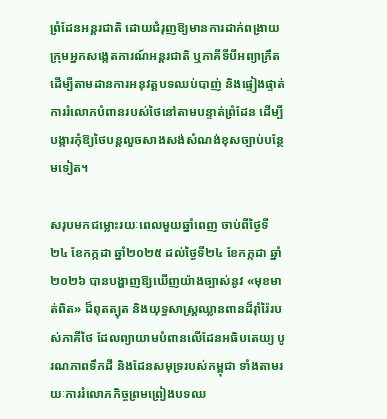ព្រំដែនអន្តរជាតិ ដោយជំរុញឱ្យមានការដាក់ពង្រាយក្រុមអ្នកសង្កេតការណ៍អន្តរជាតិ ឬភាគីទីបីអព្យាក្រឹត ដើម្បីតាមដានការអនុវត្តបទឈប់បាញ់ និងផ្ទៀងផ្ទាត់ការរំលោភបំពានរបស់ថៃនៅតាមបន្ទាត់ព្រំដែន ដើម្បីបង្ការកុំឱ្យថៃបន្តលួចសាងសង់សំណង់ខុសច្បាប់បន្ថែមទៀត។

សរុបមកជម្លោះរយៈពេលមួយឆ្នាំពេញ ចាប់ពីថ្ងៃទី២៤ ខែកក្កដា ឆ្នាំ២០២៥ ដល់ថ្ងៃទី២៤ ខែកក្កដា ឆ្នាំ២០២៦ បានបង្ហាញឱ្យឃើញយ៉ាងច្បាស់នូវ «មុខមាត់ពិត» ដ៏ពុតត្បុត និងយុទ្ធសាស្ត្រឈ្លានពានដ៏រ៉ាំរ៉ៃរបស់ភាគីថៃ ដែលព្យាយាមបំពានលើដែនអធិបតេយ្យ បូរណភាពទឹកដី និងដែនសមុទ្ររបស់កម្ពុជា ទាំងតាមរយៈការរំលោភកិច្ចព្រមព្រៀងបទឈ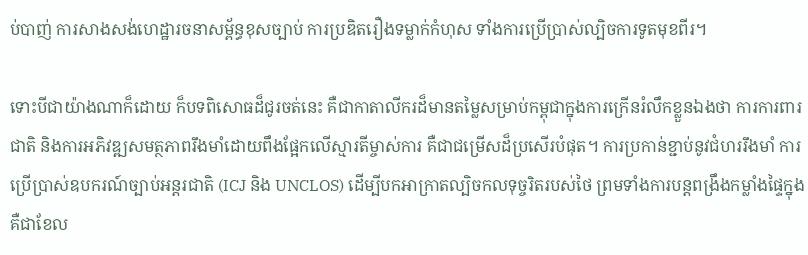ប់បាញ់ ការសាងសង់ហេដ្ឋារចនាសម្ព័ន្ធខុសច្បាប់ ការប្រឌិតរឿងទម្លាក់កំហុស ទាំងការប្រើប្រាស់ល្បិចការទូតមុខពីរ។

ទោះបីជាយ៉ាងណាក៏ដោយ ក៏បទពិសោធដ៏ជូរចត់នេះ គឺជាកាតាលីករដ៏មានតម្លៃសម្រាប់កម្ពុជាក្នុងការក្រើនរំលឹកខ្លួនឯងថា ការការពារជាតិ និងការអភិវឌ្ឍសមត្ថភាពរឹងមាំដោយពឹងផ្អែកលើស្មារតីម្ចាស់ការ គឺជាជម្រើសដ៏ប្រសើរបំផុត។ ការប្រកាន់ខ្ជាប់នូវជំហររឹងមាំ ការប្រើប្រាស់ឧបករណ៍ច្បាប់អន្តរជាតិ (ICJ និង UNCLOS) ដើម្បីបកអាក្រាតល្បិចកលទុច្ចរិតរបស់ថៃ ព្រមទាំងការបន្តពង្រឹងកម្លាំងផ្ទៃក្នុង គឺជាខែល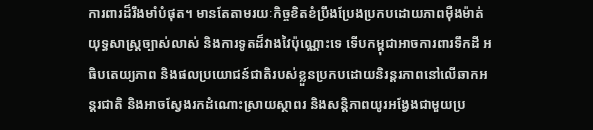ការពារដ៏រឹងមាំបំផុត។ មានតែតាមរយៈកិច្ចខិតខំប្រឹងប្រែងប្រកបដោយភាពម៉ឺងម៉ាត់ យុទ្ធសាស្ត្រច្បាស់លាស់ និងការទូតដ៏វាងវៃប៉ុណ្ណោះទេ ទើបកម្ពុជាអាចការពារទឹកដី អធិបតេយ្យភាព និងផលប្រយោជន៍ជាតិរបស់ខ្លួនប្រកបដោយនិរន្តរភាពនៅលើឆាកអន្តរជាតិ និងអាចស្វែងរកដំណោះស្រាយស្ថាពរ និងសន្តិភាពយូរអង្វែងជាមួយប្រ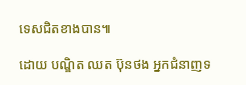ទេសជិតខាងបាន៕

ដោយ បណ្ឌិត ឈត ប៊ុនថង អ្នកជំនាញទ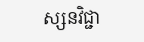ស្សនវិជ្ជា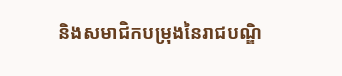និងសមាជិកបម្រុងនៃរាជបណ្ឌិ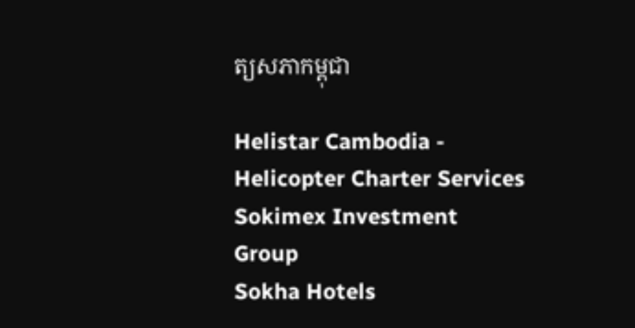ត្យសភាកម្ពុជា

Helistar Cambodia - Helicopter Charter Services
Sokimex Investment Group
Sokha Hotels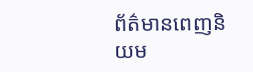ព័ត៌មានពេញនិយម